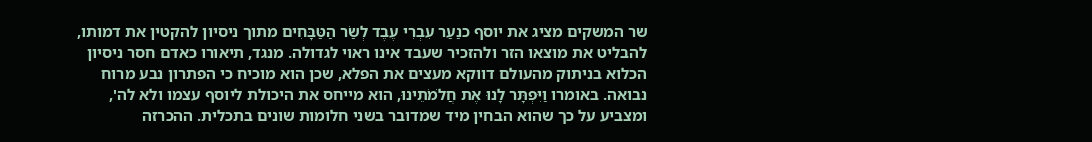שר המשקים מציג את יוסף כנַעַר עִבְרִי עֶבֶד לְשַׂר הַטַּבָּחִים מתוך ניסיון להקטין את דמותו, להבליט את מוצאו הזר ולהזכיר שעבד אינו ראוי לגדולה. מנגד, תיאורו כאדם חסר ניסיון הכלוא בניתוק מהעולם דווקא מעצים את הפלא, שכן הוא מוכיח כי הפתרון נבע מרוח נבואה. באומרו וַיִּפְתָּר לָנוּ אֶת חֲלֹמֹתֵינוּ, הוא מייחס את היכולת ליוסף עצמו ולא לה', ומצביע על כך שהוא הבחין מיד שמדובר בשני חלומות שונים בתכלית. ההכרזה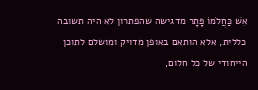אִשׁ כַּחֲלֹמוֹ פָּתָר מדגישה שהפתרון לא היה תשובה כללית, אלא הותאם באופן מדויק ומושלם לתוכן הייחודי של כל חלום,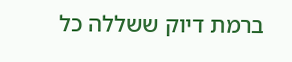ברמת דיוק ששללה כל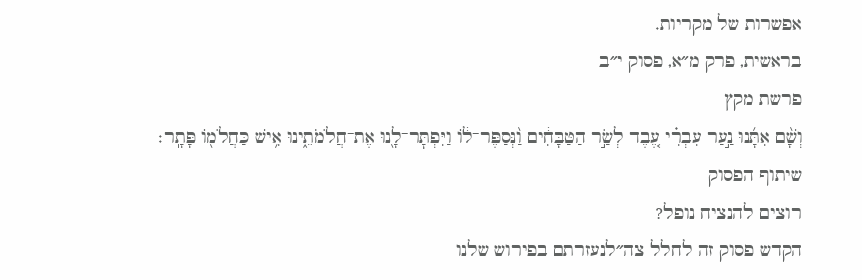אפשרות של מקריות.
בראשית, פרק מ״א, פסוק י״ב
פרשת מקץ
וְשָׁ֨ם אִתָּ֜נוּ נַ֣עַר עִבְרִ֗י עֶ֚בֶד לְשַׂ֣ר הַטַּבָּחִ֔ים וַ֨נְּסַפֶּר־ל֔וֹ וַיִּפְתׇּר־לָ֖נוּ אֶת־חֲלֹמֹתֵ֑ינוּ אִ֥ישׁ כַּחֲלֹמ֖וֹ פָּתָֽר׃
שיתוף הפסוק
רוצים להנציח נופל?
הקדש פסוק זה לחלל צה״לנעזרתם בפירוש שלנו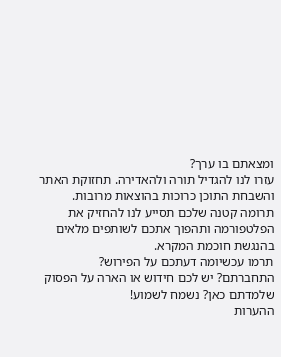ומצאתם בו ערך?
עזרו לנו להגדיל תורה ולהאדירה. תחזוקת האתר והשבחת התוכן כרוכות בהוצאות מרובות. תרומה קטנה שלכם תסייע לנו להחזיק את הפלטפורמה ותהפוך אתכם לשותפים מלאים בהנגשת חוכמת המקרא.
תרמו עכשיומה דעתכם על הפירוש?
התחברתם? יש לכם חידוש או הארה על הפסוק שלמדתם כאן? נשמח לשמוע!
ההערות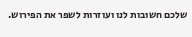שלכם חשובות לנו ועוזרות לשפר את הפירוש.